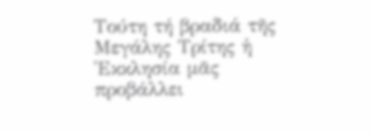Τούτη τή βραδιά τῆς Μεγάλης Τρίτης ἡ Ἐκκλησία μᾶς προβάλλει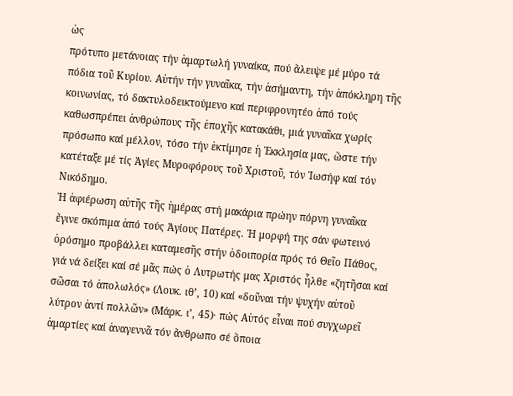ὡς
πρότυπο μετάνοιας τήν ἁμαρτωλή γυναίκα, πού ἄλειψε μέ μύρο τά
πόδια τοῦ Κυρίου. Αὐτήν τήν γυναῖκα, τήν ἀσήμαντη, τήν ἀπόκληρη τῆς
κοινωνίας, τό δακτυλοδεικτούμενο καί περιφρονητέο ἀπό τούς
καθωσπρέπει ἀνθρώπους τῆς ἐποχῆς κατακάθι, μιά γυναῖκα χωρίς
πρόσωπο καί μέλλον, τόσο τήν ἐκτίμησε ἡ Ἐκκλησία μας, ὥστε τήν
κατέταξε μέ τίς Ἁγίες Μυροφόρους τοῦ Χριστοῦ, τόν Ἰωσήφ καί τόν
Νικόδημο.
Ἡ ἀφιέρωση αὐτῆς τῆς ἡμέρας στή μακάρια πρώην πόρνη γυναῖκα
ἔγινε σκόπιμα ἀπό τούς Ἁγίους Πατέρες. Ἡ μορφή της σάν φωτεινό
ὁρόσημο προβάλλει καταμεσῆς στήν ὁδοιπορία πρός τό Θεῖο Πάθος,
γιά νά δείξει καί σέ μᾶς πώς ὁ Λυτρωτής μας Χριστός ἦλθε «ζητῆσαι καί
σῶσαι τό ἀπολωλός» (Λουκ. ιθ’, 10) καί «δοῦναι τήν ψυχήν αὐτοῦ
λύτρον ἀντί πολλῶν» (Μάρκ. ι’, 45)· πώς Αὐτός εἶναι πού συγχωρεῖ
ἁμαρτίες καί ἀναγεννᾶ τόν ἄνθρωπο σέ ὅποια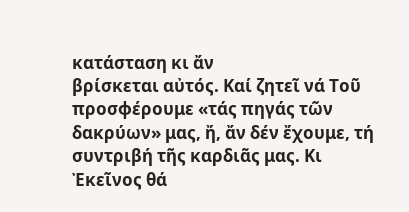κατάσταση κι ἄν
βρίσκεται αὐτός. Καί ζητεῖ νά Τοῦ προσφέρουμε «τάς πηγάς τῶν
δακρύων» μας, ἤ, ἄν δέν ἔχουμε, τή συντριβή τῆς καρδιᾶς μας. Κι
Ἐκεῖνος θά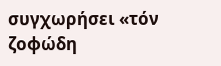συγχωρήσει «τόν ζοφώδη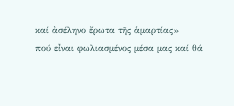καί ἀσέληνο ἔρωτα τῆς ἁμαρτίας»
πού εἶναι φωλιασμένος μέσα μας καί θά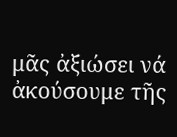μᾶς ἀξιώσει νά ἀκούσουμε τῆς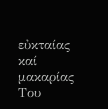εὐκταίας καί μακαρίας Του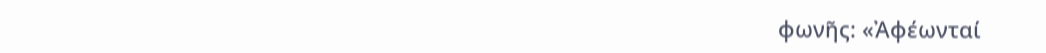φωνῆς: «Ἀφέωνταί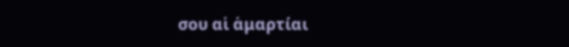σου αἱ ἁμαρτίαι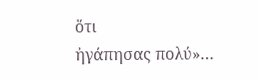ὅτι
ἠγάπησας πολύ»…